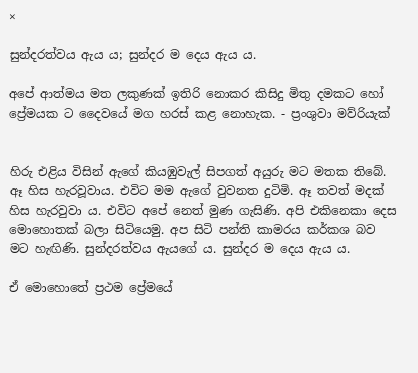×

සුන්දරත්වය ඇය ය; සුන්දර ම දෙය ඇය ය.

අපේ ආත්මය මත ලකුණක් ඉතිරි නොකර කිසිදු මිතු දමකට හෝ ප්‍රේමයක ට දෛවයේ මග හරස් කළ නොහැක. - ප්‍රංශුවා මව්රියැක්


හිරු එළිය විසින් ඇගේ කියඹුවැල් සිපගත් අයුරු මට මතක තිබේ. ඈ හිස හැරවූවාය. එවිට මම ඇගේ වුවනත දුටිමි. ඈ තවත් මදක් හිස හැරවුවා ය. එවිට අපේ නෙත් මුණ ගැසිණි. අපි එකිනෙකා දෙස මොහොතක් බලා සිටියෙමු. අප සිටි පන්ති කාමරය කර්කශ බව මට හැඟිණි. සුන්දරත්වය ඇයගේ ය. සුන්දර ම දෙය ඇය ය.

ඒ මොහොතේ ප්‍රථම ප්‍රේමයේ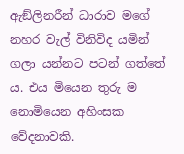ඇඞ්ලිනරීන් ධාරාව මගේ නහර වැල් විනිවිද යමින් ගලා යන්නට පටන් ගත්තේ ය. එය මියෙන තුරු ම නොමියෙන අහිංසක වේදනාවකි.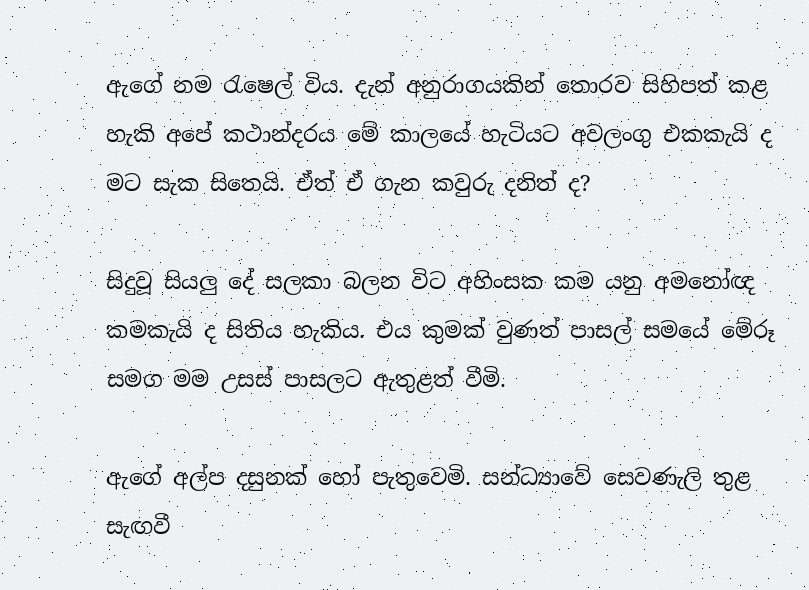ඇගේ නම රැෂෙල් විය. දැන් අනුරාගයකින් තොරව සිහිපත් කළ හැකි අපේ කථාන්දරය මේ කාලයේ හැටියට අවලංගු එකකැයි ද මට සැක සිතෙයි. ඒත් ඒ ගැන කවුරු දනිත් ද?

සිදුවූ සියලු දේ සලකා බලන විට අහිංසක කම යනු අමනෝඥ කමකැයි ද සිතිය හැකිය. එය කුමක් වුණත් පාසල් සමයේ මේරූ සමග මම උසස් පාසලට ඇතුළත් වීමි.

ඇගේ අල්ප දසුනක් හෝ පැතුවෙමි. සන්ධ්‍යාවේ සෙවණැලි තුළ සැඟවී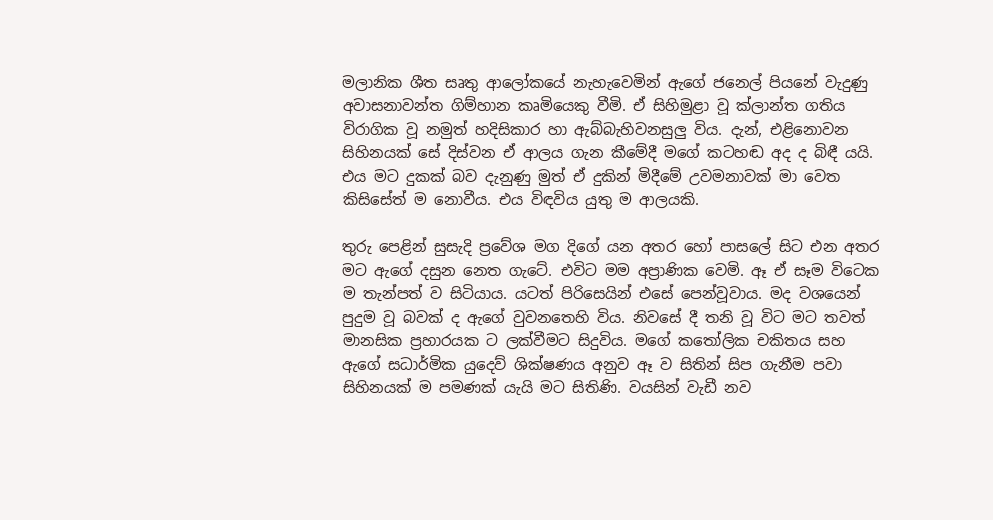මලානික ශීත සෘතු ආලෝකයේ නැහැවෙමින් ඇගේ ජනෙල් පියනේ වැදුණු අවාසනාවන්ත ගිම්හාන කෘමියෙකු වීමි. ඒ සිහිමුළා වූ ක්ලාන්ත ගතිය විරාගික වූ නමුත් හදිසිකාර හා ඇබ්බැහිවනසුලු විය. දැන්, එළිනොවන සිහිනයක් සේ දිස්වන ඒ ආලය ගැන කීමේදී මගේ කටහඬ අද ද බිඳී යයි. එය මට දුකක් බව දැනුණු මුත් ඒ දුකින් මිදීමේ උවමනාවක් මා වෙත කිසිසේත් ම නොවීය. එය විඳවිය යුතු ම ආලයකි.

තුරු පෙළින් සුසැදි ප්‍රවේශ මග දිගේ යන අතර හෝ පාසලේ සිට එන අතර මට ඇගේ දසුන නෙත ගැටේ. එවිට මම අප්‍රාණික වෙමි. ඈ ඒ සෑම විටෙක ම තැන්පත් ව සිටියාය. යටත් පිරිසෙයින් එසේ පෙන්වූවාය. මද වශයෙන් පුදුම වූ බවක් ද ඇගේ වුවනතෙහි විය. නිවසේ දී තනි වූ විට මට තවත් මානසික ප්‍රහාරයක ට ලක්වීමට සිදුවිය. මගේ කතෝලික චකිතය සහ ඇගේ සධාර්මික යුදෙව් ශික්ෂණය අනුව ඈ ව සිතින් සිප ගැනීම පවා සිහිනයක් ම පමණක් යැයි මට සිතිණි. වයසින් වැඩී නව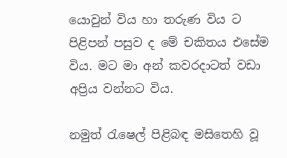යොවුන් විය හා තරුණ විය ට පිළිපන් පසුව ද මේ චකිතය එසේම විය. මට මා අන් කවරදාටත් වඩා අප්‍රිය වන්නට විය.

නමුත් රැෂෙල් පිළිබඳ මසිතෙහි වූ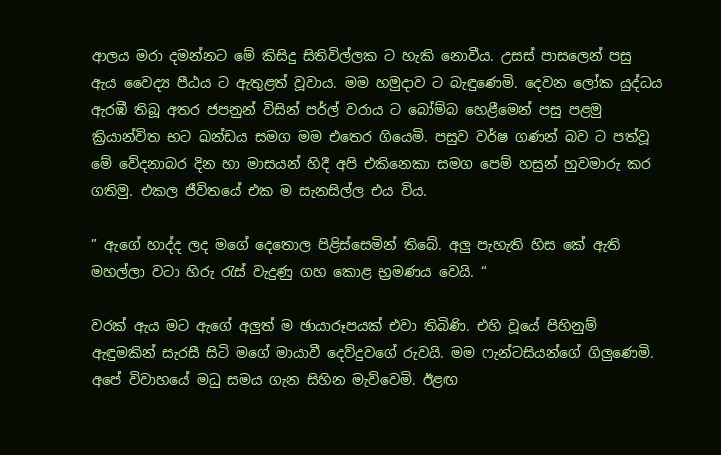ආලය මරා දමන්නට මේ කිසිදු සිතිවිල්ලක ට හැකි නොවීය. උසස් පාසලෙන් පසු ඇය වෛද්‍ය පීඨය ට ඇතුළත් වූවාය. මම හමුදාව ට බැඳුණෙමි. දෙවන ලෝක යුද්ධය ඇරඹී තිබූ අතර ජපනුන් විසින් පර්ල් වරාය ට බෝම්බ හෙළීමෙන් පසු පළමු ක්‍රියාන්විත භට ඛන්ඩය සමග මම එතෙර ගියෙමි. පසුව වර්ෂ ගණන් බව ට පත්වූ මේ වේදනාබර දින හා මාසයන් හිදී අපි එකිනෙකා සමග පෙම් හසුන් හුවමාරු කර ගතිමු. එකල ජීවිතයේ එක ම සැනසිල්ල එය විය.

” ඇගේ හාද්ද ලද මගේ දෙතොල පිළිස්සෙමින් තිබේ. අලු පැහැති හිස කේ ඇති මහල්ලා වටා හිරු රැස් වැදුණු ගහ කොළ භ්‍රමණය වෙයි. “

වරක් ඇය මට ඇගේ අලුත් ම ඡායාරූපයක් එවා තිබිණි. එහි වූයේ පිහිනුම් ඇඳුමකින් සැරසී සිටි මගේ මායාවී දෙව්දුවගේ රුවයි. මම ෆැන්ටසියන්ගේ ගිලුණෙමි. අපේ විවාහයේ මධු සමය ගැන සිහින මැව්වෙමි. ඊළඟ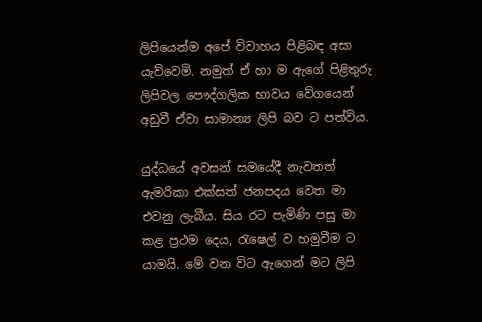ලිපියෙන්ම අපේ විවාහය පිළිබඳ අසා යැව්වෙමි. නමුත් ඒ හා ම ඇගේ පිළිතුරු ලිපිවල පෞද්ගලික භාවය වේගයෙන් අඩුවී ඒවා සාමාන්‍ය ලිපි බව ට පත්විය.

යුද්ධයේ අවසන් සමයේදී නැවතත් ඇමරිකා එක්සත් ජනපදය වෙත මා එවනු ලැබීය. සිය රට පැමිණි පසු මා කළ ප්‍රථම දෙය, රැෂෙල් ව හමුවීම ට යාමයි. මේ වන විට ඇගෙන් මට ලිපි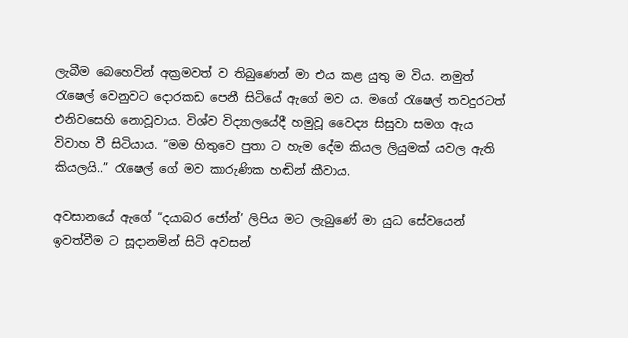ලැබීම බෙහෙවින් අක්‍රමවත් ව තිබුණෙන් මා එය කළ යුතු ම විය. නමුත් රැෂෙල් වෙනුවට දොරකඩ පෙනී සිටියේ ඇගේ මව ය. මගේ රැෂෙල් තවදුරටත් එනිවසෙහි නොවූවාය. විශ්ව විද්‍යාලයේදී හමුවූ වෛද්‍ය සිසුවා සමග ඇය විවාහ වී සිටියාය. “මම හිතුවෙ පුතා ට හැම දේම කියල ලියුමක් යවල ඇති කියලයි..” රැෂෙල් ගේ මව කාරුණික හඬින් කීවාය.

අවසානයේ ඇගේ “දයාබර ජෝන්’ ලිපිය මට ලැබුණේ මා යුධ සේවයෙන් ඉවත්වීම ට සූදානමින් සිටි අවසන්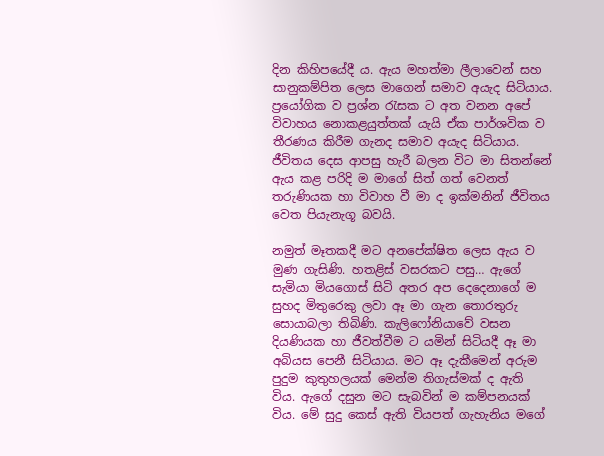දින කිහිපයේදී ය. ඇය මහත්මා ලීලාවෙන් සහ සානුකම්පිත ලෙස මාගෙන් සමාව අයැද සිටියාය. ප්‍රයෝගික ව ප්‍රශ්න රැසක ට අත වනන අපේ විවාහය නොකළයුත්තක් යැයි ඒක පාර්ශවික ව තීරණය කිරීම ගැනද සමාව අයැද සිටියාය. ජීවිතය දෙස ආපසු හැරී බලන විට මා සිතන්නේ ඇය කළ පරිදි ම මාගේ සිත් ගත් වෙනත් තරුණියක හා විවාහ වී මා ද ඉක්මනින් ජීවිතය වෙත පියැනැගූ බවයි.

නමුත් මෑතකදී මට අනපේක්ෂිත ලෙස ඇය ව මුණ ගැසිණි. හතළිස් වසරකට පසු… ඇගේ සැමියා මියගොස් සිටි අතර අප දෙදෙනාගේ ම සුහද මිතුරෙකු ලවා ඈ මා ගැන තොරතුරු සොයාබලා තිබිණි. කැලිෆෝනියාවේ වසන දියණියක හා ජීවත්වීම ට යමින් සිටියදී ඈ මා අබියස පෙනී සිටියාය. මට ඈ දැකීමෙන් අරුම පුදුම කුතුහලයක් මෙන්ම තිගැස්මක් ද ඇති විය. ඇගේ දසුන මට සැබවින් ම කම්පනයක් විය. මේ සුදු කෙස් ඇති වියපත් ගැහැනිය මගේ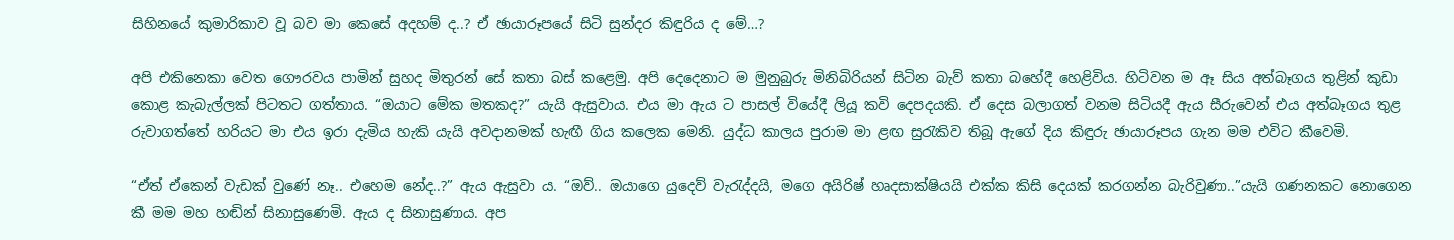සිහිනයේ කුමාරිකාව වූ බව මා කෙසේ අදහම් ද..? ඒ ඡායාරූපයේ සිටි සුන්දර කිඳුරිය ද මේ…?

අපි එකිනෙකා වෙත ගෞරවය පාමින් සුහද මිතුරන් සේ කතා බස් කළෙමු. අපි දෙදෙනාට ම මුනුබුරු මිනිබිරියන් සිටින බැව් කතා බහේදී හෙළිවිය. හිටිවන ම ඈ සිය අත්බෑගය තුළින් කුඩා කොළ කැබැල්ලක් පිටතට ගත්තාය. “ඔයාට මේක මතකද?” යැයි ඇසුවාය. එය මා ඇය ට පාසල් වියේදී ලියූ කවි දෙපදයකි. ඒ දෙස බලාගත් වනම සිටියදී ඇය සීරුවෙන් එය අත්බෑගය තුළ රුවාගත්තේ හරියට මා එය ඉරා දැමිය හැකි යැයි අවදානමක් හැඟී ගිය කලෙක මෙනි. යුද්ධ කාලය පුරාම මා ළඟ සුරැකිව තිබූ ඇගේ දිය කිඳුරු ඡායාරූපය ගැන මම එවිට කීවෙමි.

“ඒත් ඒකෙන් වැඩක් වුණේ නෑ.. එහෙම නේද..?” ඇය ඇසුවා ය. “ඔව්.. ඔයාගෙ යුදෙව් වැරැද්දයි, මගෙ අයිරිෂ් හෘදසාක්ෂියයි එක්ක කිසි දෙයක් කරගන්න බැරිවුණා..”යැයි ගණනකට නොගෙන කී මම මහ හඬින් සිනාසුණෙමි. ඇය ද සිනාසුණාය. අප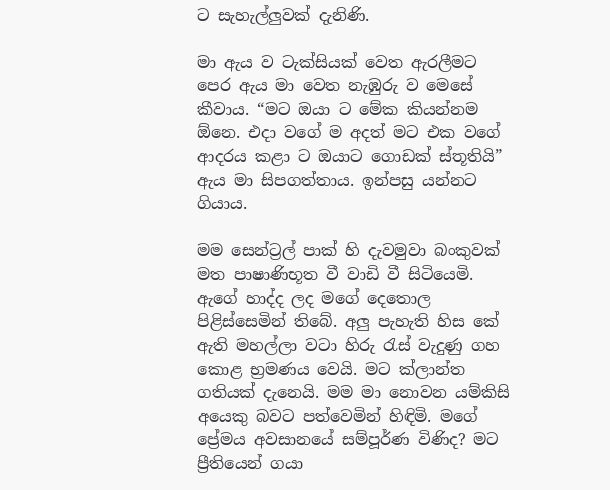ට සැහැල්ලුවක් දැනිණි.

මා ඇය ව ටැක්සියක් වෙත ඇරලීමට පෙර ඇය මා වෙත නැඹුරු ව මෙසේ කීවාය. “මට ඔයා ට මේක කියන්නම ඕනෙ. එදා වගේ ම අදත් මට එක වගේ ආදරය කළා ට ඔයාට ගොඩක් ස්තූතියි” ඇය මා සිපගත්තාය. ඉන්පසු යන්නට ගියාය.

මම සෙන්ට්‍රල් පාක් හි දැවමුවා බංකුවක් මත පාෂාණිභූත වී වාඩි වී සිටියෙමි. ඇගේ හාද්ද ලද මගේ දෙතොල පිළිස්සෙමින් තිබේ. අලු පැහැති හිස කේ ඇති මහල්ලා වටා හිරු රැස් වැදුණු ගහ කොළ භ්‍රමණය වෙයි. මට ක්ලාන්ත ගතියක් දැනෙයි. මම මා නොවන යම්කිසි අයෙකු බවට පත්වෙමින් හිඳිමි. මගේ ප්‍රේමය අවසානයේ සම්පූර්ණ විණිද? මට ප්‍රීතියෙන් ගයා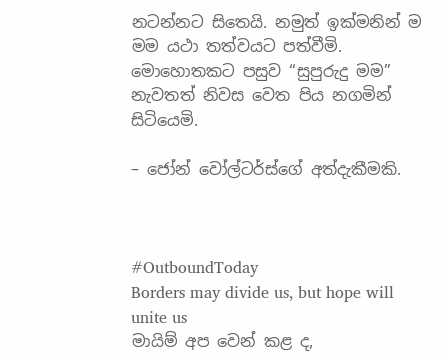නටන්නට සිතෙයි. නමුත් ඉක්මනින් ම මම යථා තත්වයට පත්වීමි. මොහොතකට පසුව “සුපුරුදු මම” නැවතත් නිවස වෙත පිය නගමින් සිටියෙමි.

– ජෝන් වෝල්ටර්ස්ගේ අත්දැකීමකි.



#OutboundToday
Borders may divide us, but hope will unite us
මායිම් අප වෙන් කළ ද,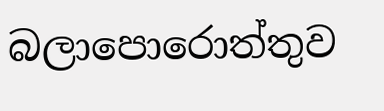බලාපොරොත්තුව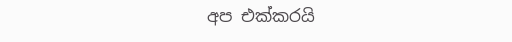අප එක්කරයි